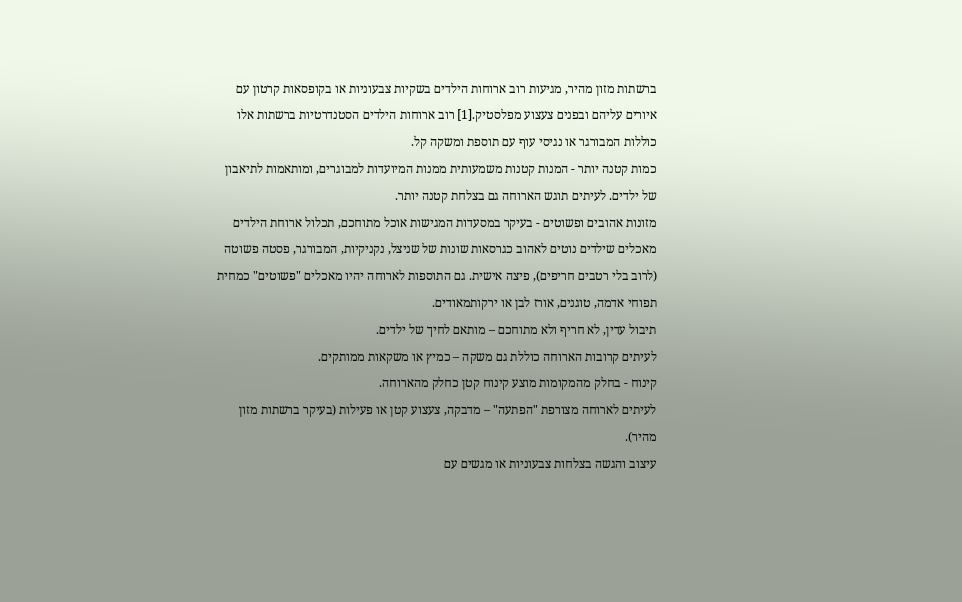ברשתות מזון מהיר, מגיעות רוב ארוחות הילדים בשקיות צבעוניות או בקופסאות קרטון עם איורים עליהם ובפנים צעצוע מפלסטיק.[1] רוב ארוחות הילדים הסטנדרטיות ברשתות אלו כוללות המבורגר או נגיסי עוף עם תוספת ומשקה קל.
כמות קטנה יותר - המנות קטנות משמעותית ממנות המיועדות למבוגרים, ומותאמות לתיאבון של ילדים. לעיתים תוגש הארוחה גם בצלחת קטנה יותר.
מזונות אהובים ופשוטים - בעיקר במסעדות המגישות אוכל מתוחכם, תכלול ארוחת הילדים מאכלים שילדים נוטים לאהוב כגרסאות שונות של שניצל, נקניקיות, המבורגר, פסטה פשוטה (לרוב בלי רטבים חריפים), פיצה אישית. גם התוספות לארוחה יהיו מאכלים "פשוטים" כמחית תפוחי אדמה, טוגנים, אורז לבן או ירקותמאודים.
תיבול עדין, לא חריף ולא מתוחכם – מותאם לחיך של ילדים.
לעיתים קרובות הארוחה כוללת גם משקה – כמיץ או משקאות ממותקים.
קינוח - בחלק מהמקומות מוצע קינוח קטן כחלק מהארוחה.
לעיתים לארוחה מצורפת "הפתעה" – מדבקה, צעצוע קטן או פעילות (בעיקר ברשתות מזון מהיר).
עיצוב והגשה בצלחות צבעוניות או מגשים עם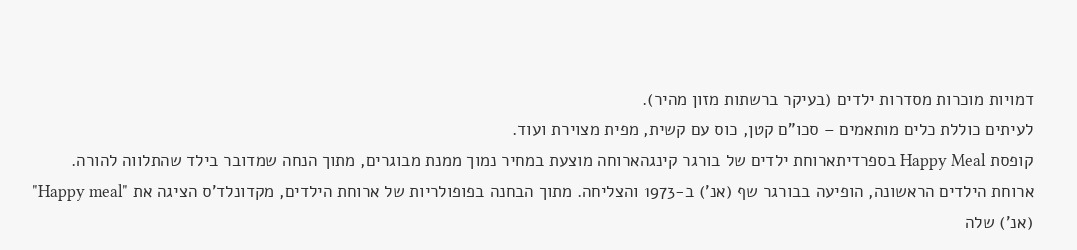דמויות מוכרות מסדרות ילדים (בעיקר ברשתות מזון מהיר).
לעיתים כוללת כלים מותאמים – סכו"ם קטן, כוס עם קשית, מפית מצוירת ועוד.
קופסת Happy Meal בספרדיתארוחת ילדים של בורגר קינגהארוחה מוצעת במחיר נמוך ממנת מבוגרים, מתוך הנחה שמדובר בילד שהתלווה להורה.
ארוחת הילדים הראשונה, הופיעה בבורגר שף (אנ') ב-1973 והצליחה. מתוך הבחנה בפופולריות של ארוחת הילדים, מקדונלד'ס הציגה את "Happy meal" (אנ') שלה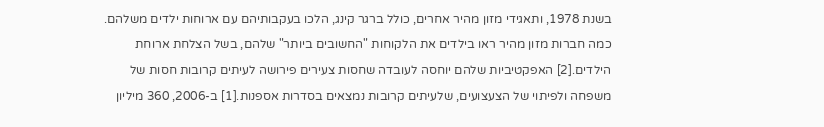בשנת 1978, ותאגידי מזון מהיר אחרים, כולל ברגר קינג, הלכו בעקבותיהם עם ארוחות ילדים משלהם.
כמה חברות מזון מהיר ראו בילדים את הלקוחות "החשובים ביותר" שלהם, בשל הצלחת ארוחת הילדים.[2] האפקטיביות שלהם יוחסה לעובדה שחסות צעירים פירושה לעיתים קרובות חסות של משפחה ולפיתוי של הצעצועים, שלעיתים קרובות נמצאים בסדרות אספנות.[1] ב-2006, 360 מיליון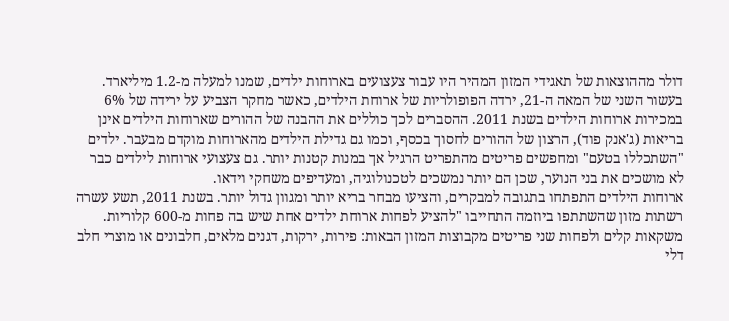דולר מההוצאות של תאגידי המזון המהיר היו עבור צעצועים בארוחות ילדים, שמנו למעלה מ-1.2 מיליארד.
בעשור השני של המאה ה-21, ירדה הפופולריות של ארוחת הילדים, כאשר מחקר הצביע על ירידה של 6% במכירות ארוחות הילדים בשנת 2011. ההסברים לכך כוללים את ההבנה של ההורים שארוחות הילדים אינן בריאות (ג'אנק פוד), הרצון של ההורים לחסוך בכסף, וכמו גם גדילת הילדים מהארוחות מוקדם מבעבר. ילדים "השתכללו בטעם" ומחפשים פריטים מהתפריט הרגיל אך במנות קטנות יותר. גם צעצועי ארוחות לילדים כבר לא מושכים את בני הנוער, שכן הם יותר נמשכים לטכנולוגיה, ומעדיפים משחקי וידאו.
ארוחות הילדים התפתחו בתגובה למבקרים, והציעו מבחר בריא יותר ומגוון גדול יותר. בשנת 2011, תשע עשרה רשתות מזון שהשתתפו ביוזמה התחייבו "להציע לפחות ארוחת ילדים אחת שיש בה פחות מ-600 קלוריות. משקאות קלים ולפחות שני פריטים מקבוצות המזון הבאות: פירות, ירקות, דגנים מלאים, חלבונים או מוצרי חלב דלי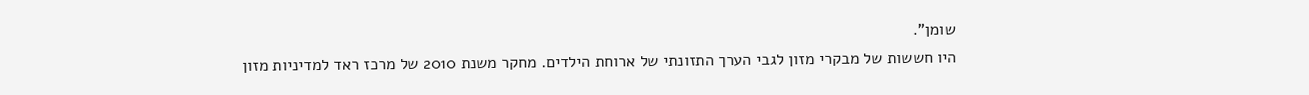שומן".
היו חששות של מבקרי מזון לגבי הערך התזונתי של ארוחת הילדים. מחקר משנת 2010 של מרכז ראד למדיניות מזון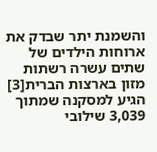והשמנת יתר שבדק את ארוחות הילדים של שתים עשרה רשתות מזון בארצות הברית[3] הגיע למסקנה שמתוך 3,039 שילובי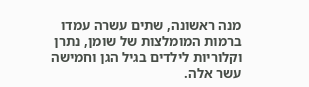מנה ראשונה, שתים עשרה עמדו ברמות המומלצות של שומן, נתרן וקלוריות לילדים בגיל הגן וחמישה עשר אלה.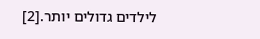לילדים גדולים יותר.[2]